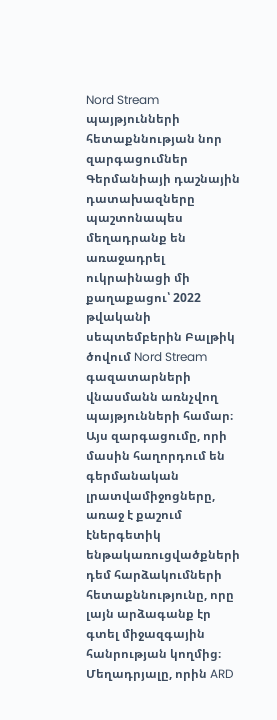Nord Stream պայթյունների հետաքննության նոր զարգացումներ
Գերմանիայի դաշնային դատախազները պաշտոնապես մեղադրանք են առաջադրել ուկրաինացի մի քաղաքացու՝ 2022 թվականի սեպտեմբերին Բալթիկ ծովում Nord Stream գազատարների վնասմանն առնչվող պայթյունների համար։ Այս զարգացումը, որի մասին հաղորդում են գերմանական լրատվամիջոցները, առաջ է քաշում էներգետիկ ենթակառուցվածքների դեմ հարձակումների հետաքննությունը, որը լայն արձագանք էր գտել միջազգային հանրության կողմից։
Մեղադրյալը, որին ARD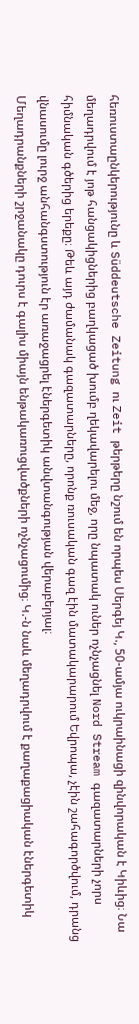հեռուստաընկերությունը և Süddeutsche Zeitung ու Zeit թերթերը նշում են որպես Սերգեյ Կ., 50-ամյա ուկրաինացի զինվորական է Կիևից։ Նա մեղադրվում է յոթ հանցակիցներից բաղկացած խումբ ղեկավարելու մեջ, որը նպատակ ուներ ոչնչացնել Nord Stream գազատարների չորս հիմնական գծերից երեքը։ Թեև այդ ժամանակ գազատարները, որոնք ռուսական գազ էին մատակարարում Եվրոպա, չէին շահագործվում, դրանց վնասումը լուրջ անհանգստություն էր առաջացրել էներգետիկ անվտանգության վերաբերյալ։
Մեղադրանքների շրջանակը դուրս է գալիս միայն ենթակառուցվածքների ոչնչացումից։ Կ.-ն նաև մեղադրվում է քաղաքացիական էներգետիկ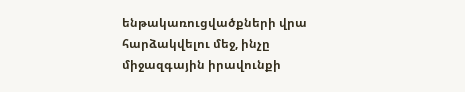ենթակառուցվածքների վրա հարձակվելու մեջ, ինչը միջազգային իրավունքի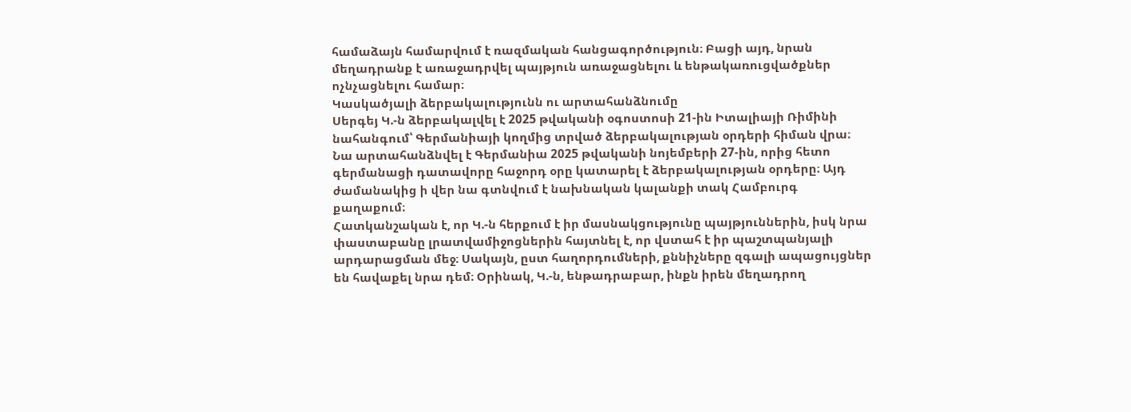համաձայն համարվում է ռազմական հանցագործություն։ Բացի այդ, նրան մեղադրանք է առաջադրվել պայթյուն առաջացնելու և ենթակառուցվածքներ ոչնչացնելու համար։
Կասկածյալի ձերբակալությունն ու արտահանձնումը
Սերգեյ Կ.-ն ձերբակալվել է 2025 թվականի օգոստոսի 21-ին Իտալիայի Ռիմինի նահանգում՝ Գերմանիայի կողմից տրված ձերբակալության օրդերի հիման վրա։ Նա արտահանձնվել է Գերմանիա 2025 թվականի նոյեմբերի 27-ին, որից հետո գերմանացի դատավորը հաջորդ օրը կատարել է ձերբակալության օրդերը։ Այդ ժամանակից ի վեր նա գտնվում է նախնական կալանքի տակ Համբուրգ քաղաքում։
Հատկանշական է, որ Կ.-ն հերքում է իր մասնակցությունը պայթյուններին, իսկ նրա փաստաբանը լրատվամիջոցներին հայտնել է, որ վստահ է իր պաշտպանյալի արդարացման մեջ։ Սակայն, ըստ հաղորդումների, քննիչները զգալի ապացույցներ են հավաքել նրա դեմ։ Օրինակ, Կ.-ն, ենթադրաբար, ինքն իրեն մեղադրող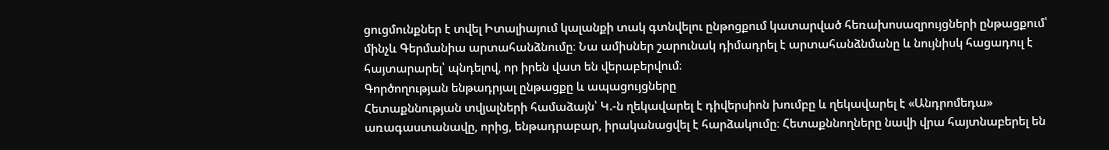ցուցմունքներ է տվել Իտալիայում կալանքի տակ գտնվելու ընթոցքում կատարված հեռախոսազրույցների ընթացքում՝ մինչև Գերմանիա արտահանձնումը։ Նա ամիսներ շարունակ դիմադրել է արտահանձնմանը և նույնիսկ հացադուլ է հայտարարել՝ պնդելով, որ իրեն վատ են վերաբերվում։
Գործողության ենթադրյալ ընթացքը և ապացույցները
Հետաքննության տվյալների համաձայն՝ Կ.-ն ղեկավարել է դիվերսիոն խումբը և ղեկավարել է «Անդրոմեդա» առագաստանավը, որից, ենթադրաբար, իրականացվել է հարձակումը։ Հետաքննողները նավի վրա հայտնաբերել են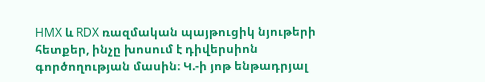HMX և RDX ռազմական պայթուցիկ նյութերի հետքեր, ինչը խոսում է դիվերսիոն գործողության մասին։ Կ.-ի յոթ ենթադրյալ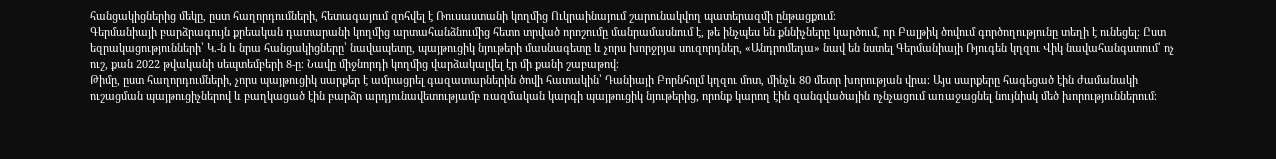հանցակիցներից մեկը, ըստ հաղորդումների, հետագայում զոհվել է Ռուսաստանի կողմից Ուկրաինայում շարունակվող պատերազմի ընթացքում։
Գերմանիայի բարձրագույն քրեական դատարանի կողմից արտահանձնումից հետո տրված որոշումը մանրամասնում է, թե ինչպես են քննիչները կարծում, որ Բալթիկ ծովում գործողությունը տեղի է ունեցել։ Ըստ եզրակացությունների՝ Կ.-ն և նրա հանցակիցները՝ նավապետը, պայթուցիկ նյութերի մասնագետը և չորս խորջրյա սուզորդներ, «Անդրոմեդա» նավ են նստել Գերմանիայի Ռյուգեն կղզու Վիկ նավահանգստում՝ ոչ ուշ, քան 2022 թվականի սեպտեմբերի 8-ը։ Նավը միջնորդի կողմից վարձակալվել էր մի քանի շաբաթով։
Թիմը, ըստ հաղորդումների, չորս պայթուցիկ սարքեր է ամրացրել գազատարներին ծովի հատակին՝ Դանիայի Բորնհոլմ կղզու մոտ, մինչև 80 մետր խորության վրա։ Այս սարքերը հագեցած էին ժամանակի ուշացման պայթուցիչներով և բաղկացած էին բարձր արդյունավետությամբ ռազմական կարգի պայթուցիկ նյութերից, որոնք կարող էին զանգվածային ոչնչացում առաջացնել նույնիսկ մեծ խորություններում։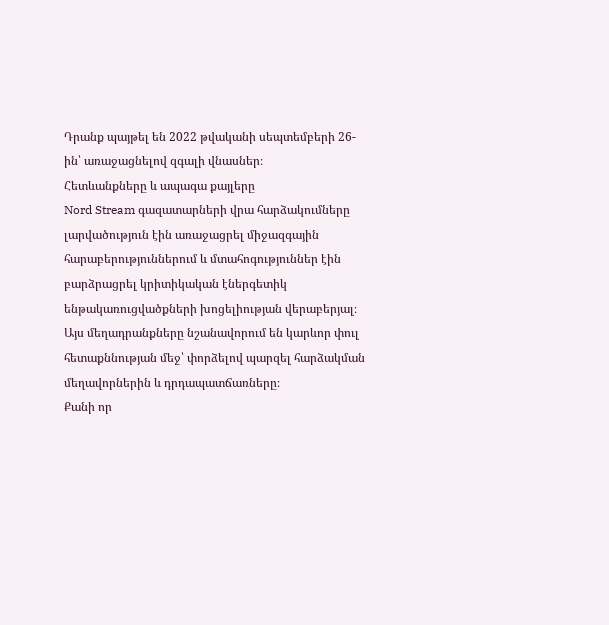Դրանք պայթել են 2022 թվականի սեպտեմբերի 26-ին՝ առաջացնելով զգալի վնասներ։
Հետևանքները և ապագա քայլերը
Nord Stream գազատարների վրա հարձակումները լարվածություն էին առաջացրել միջազգային հարաբերություններում և մտահոգություններ էին բարձրացրել կրիտիկական էներգետիկ ենթակառուցվածքների խոցելիության վերաբերյալ։ Այս մեղադրանքները նշանավորում են կարևոր փուլ հետաքննության մեջ՝ փորձելով պարզել հարձակման մեղավորներին և դրդապատճառները։
Քանի որ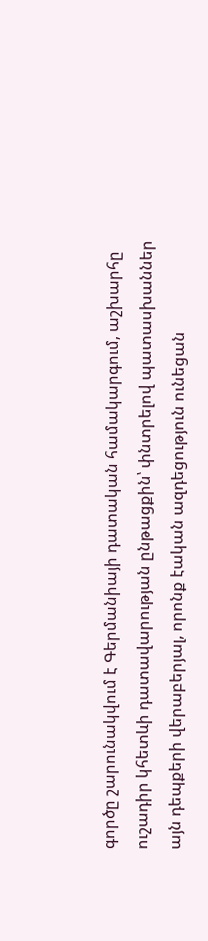գործը շարունակվում է Գերմանիայի դատական համակարգում, աշխարհը ուշադիր կհետևի դատավարության ընթացքին՝ փնտրելով պատասխաններ այն դեպքերի վերաբերյալ, որոնք էական ազդեցություն ունեցան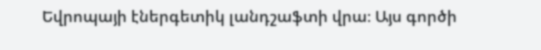Եվրոպայի էներգետիկ լանդշաֆտի վրա։ Այս գործի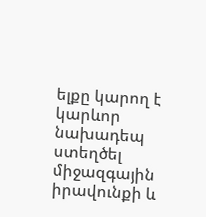ելքը կարող է կարևոր նախադեպ ստեղծել միջազգային իրավունքի և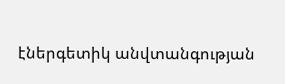էներգետիկ անվտանգության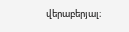վերաբերյալ։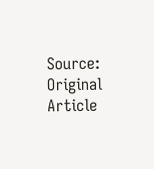Source: Original Article